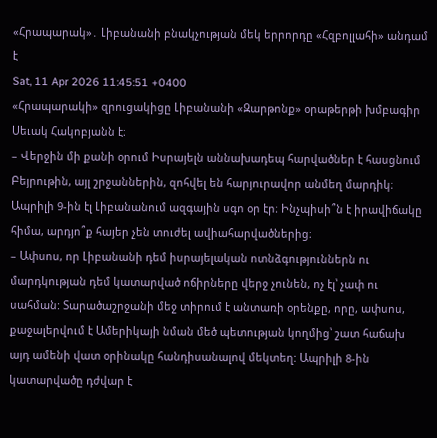«Հրապարակ»․ Լիբանանի բնակչության մեկ երրորդը «Հզբոլլահի» անդամ է
Sat, 11 Apr 2026 11:45:51 +0400
«Հրապարակի» զրուցակիցը Լիբանանի «Զարթոնք» օրաթերթի խմբագիր Սեւակ Հակոբյանն է։
– Վերջին մի քանի օրում Իսրայելն աննախադեպ հարվածներ է հասցնում Բեյրութին, այլ շրջաններին, զոհվել են հարյուրավոր անմեղ մարդիկ։ Ապրիլի 9-ին էլ Լիբանանում ազգային սգո օր էր։ Ինչպիսի՞ն է իրավիճակը հիմա, արդյո՞ք հայեր չեն տուժել ավիահարվածներից։
– Ափսոս, որ Լիբանանի դեմ իսրայելական ոտնձգություններն ու մարդկության դեմ կատարված ոճիրները վերջ չունեն, ոչ էլ՝ չափ ու սահման: Տարածաշրջանի մեջ տիրում է անտառի օրենքը, որը, ափսոս, քաջալերվում է Ամերիկայի նման մեծ պետության կողմից՝ շատ հաճախ այդ ամենի վատ օրինակը հանդիսանալով մեկտեղ: Ապրիլի 8-ին կատարվածը դժվար է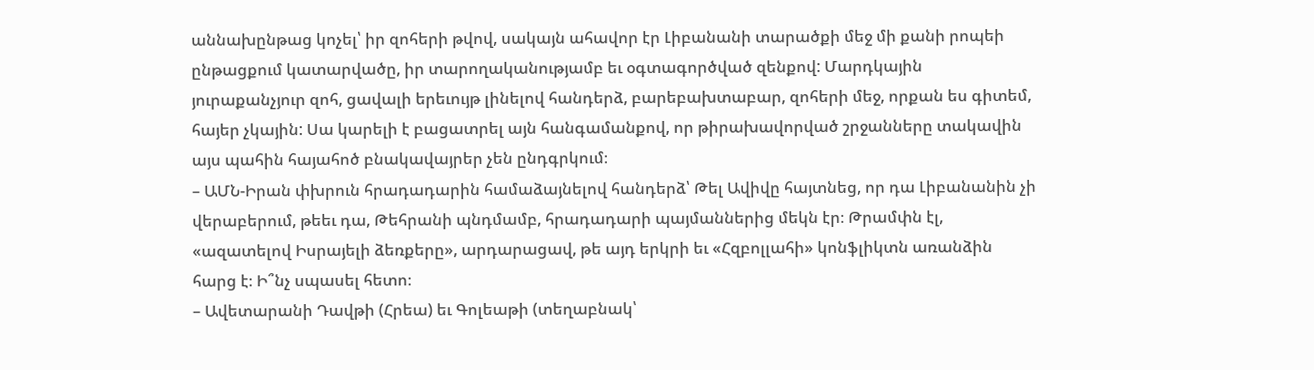աննախընթաց կոչել՝ իր զոհերի թվով, սակայն ահավոր էր Լիբանանի տարածքի մեջ մի քանի րոպեի ընթացքում կատարվածը, իր տարողականությամբ եւ օգտագործված զենքով: Մարդկային յուրաքանչյուր զոհ, ցավալի երեւույթ լինելով հանդերձ, բարեբախտաբար, զոհերի մեջ, որքան ես գիտեմ, հայեր չկային: Սա կարելի է բացատրել այն հանգամանքով, որ թիրախավորված շրջանները տակավին այս պահին հայահոծ բնակավայրեր չեն ընդգրկում։
– ԱՄՆ-Իրան փխրուն հրադադարին համաձայնելով հանդերձ՝ Թել Ավիվը հայտնեց, որ դա Լիբանանին չի վերաբերում, թեեւ դա, Թեհրանի պնդմամբ, հրադադարի պայմաններից մեկն էր։ Թրամփն էլ, «ազատելով Իսրայելի ձեռքերը», արդարացավ, թե այդ երկրի եւ «Հզբոլլահի» կոնֆլիկտն առանձին հարց է։ Ի՞նչ սպասել հետո։
– Ավետարանի Դավթի (Հրեա) եւ Գոլեաթի (տեղաբնակ՝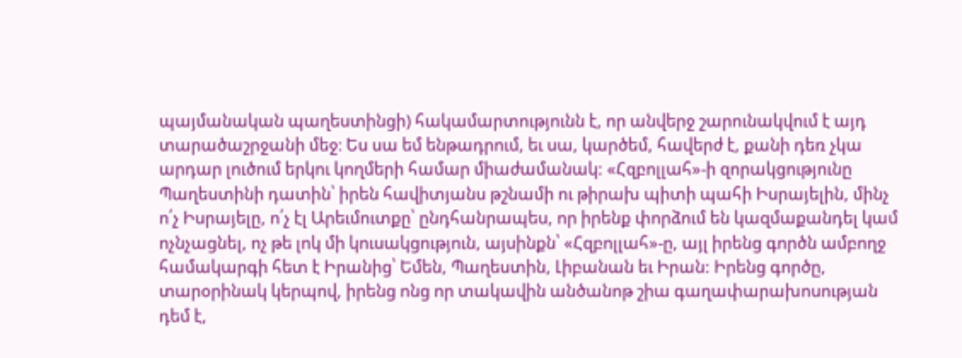պայմանական պաղեստինցի) հակամարտությունն է, որ անվերջ շարունակվում է այդ տարածաշրջանի մեջ։ Ես սա եմ ենթադրում, եւ սա, կարծեմ, հավերժ է, քանի դեռ չկա արդար լուծում երկու կողմերի համար միաժամանակ: «Հզբոլլահ»-ի զորակցությունը Պաղեստինի դատին՝ իրեն հավիտյանս թշնամի ու թիրախ պիտի պահի Իսրայելին, մինչ ո՛չ Իսրայելը, ո՛չ էլ Արեւմուտքը՝ ընդհանրապես, որ իրենք փորձում են կազմաքանդել կամ ոչնչացնել, ոչ թե լոկ մի կուսակցություն, այսինքն՝ «Հզբոլլահ»-ը, այլ իրենց գործն ամբողջ համակարգի հետ է Իրանից՝ Եմեն, Պաղեստին, Լիբանան եւ Իրան: Իրենց գործը, տարօրինակ կերպով, իրենց ոնց որ տակավին անծանոթ շիա գաղափարախոսության դեմ է,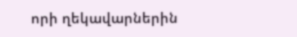որի ղեկավարներին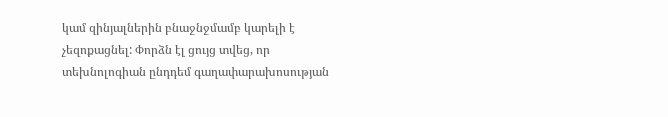կամ զինյալներին բնաջնջմամբ կարելի է չեզոքացնել: Փորձն էլ ցույց տվեց, որ տեխնոլոգիան ընդդեմ գաղափարախոսության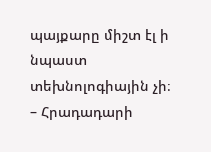պայքարը միշտ էլ ի նպաստ տեխնոլոգիային չի։
– Հրադադարի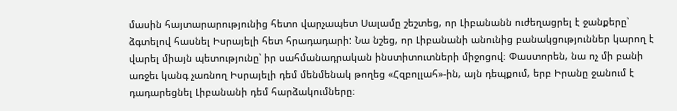մասին հայտարարությունից հետո վարչապետ Սալամը շեշտեց, որ Լիբանանն ուժեղացրել է ջանքերը՝ ձգտելով հասնել Իսրայելի հետ հրադադարի: Նա նշեց, որ Լիբանանի անունից բանակցություններ կարող է վարել միայն պետությունը՝ իր սահմանադրական ինստիտուտների միջոցով։ Փաստորեն, նա ոչ մի բանի առջեւ կանգ չառնող Իսրայելի դեմ մենմենակ թողեց «Հզբոլլահ»-ին, այն դեպքում, երբ Իրանը ջանում է դադարեցնել Լիբանանի դեմ հարձակումները։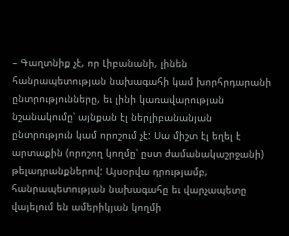– Գաղտնիք չէ, որ Լիբանանի, լինեն հանրապետության նախագահի կամ խորհրդարանի ընտրությունները, եւ լինի կառավարության նշանակումը՝ այնքան էլ ներլիբանանյան ընտրություն կամ որոշում չէ: Սա միշտ էլ եղել է արտաքին (որոշող կողմը՝ ըստ ժամանակաշրջանի) թելադրանքներով: Այսօրվա դրությամբ, հանրապետության նախագահը եւ վարչապետը վայելում են ամերիկյան կողմի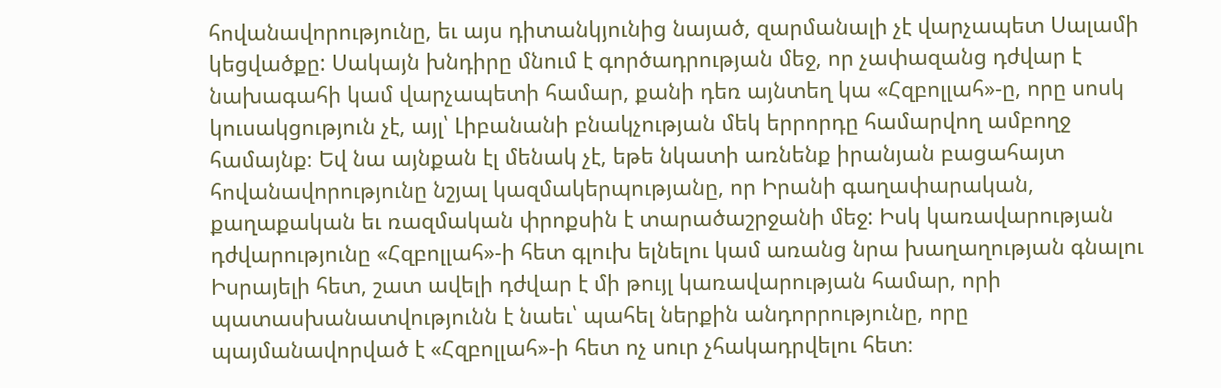հովանավորությունը, եւ այս դիտանկյունից նայած, զարմանալի չէ վարչապետ Սալամի կեցվածքը: Սակայն խնդիրը մնում է գործադրության մեջ, որ չափազանց դժվար է նախագահի կամ վարչապետի համար, քանի դեռ այնտեղ կա «Հզբոլլահ»-ը, որը սոսկ կուսակցություն չէ, այլ՝ Լիբանանի բնակչության մեկ երրորդը համարվող ամբողջ համայնք։ Եվ նա այնքան էլ մենակ չէ, եթե նկատի առնենք իրանյան բացահայտ հովանավորությունը նշյալ կազմակերպությանը, որ Իրանի գաղափարական, քաղաքական եւ ռազմական փրոքսին է տարածաշրջանի մեջ: Իսկ կառավարության դժվարությունը «Հզբոլլահ»-ի հետ գլուխ ելնելու կամ առանց նրա խաղաղության գնալու Իսրայելի հետ, շատ ավելի դժվար է մի թույլ կառավարության համար, որի պատասխանատվությունն է նաեւ՝ պահել ներքին անդորրությունը, որը պայմանավորված է «Հզբոլլահ»-ի հետ ոչ սուր չհակադրվելու հետ։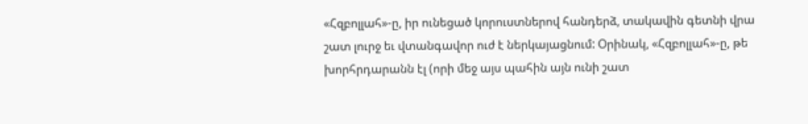«Հզբոլլահ»-ը, իր ունեցած կորուստներով հանդերձ, տակավին գետնի վրա շատ լուրջ եւ վտանգավոր ուժ է ներկայացնում: Օրինակ, «Հզբոլլահ»-ը, թե խորհրդարանն էլ (որի մեջ այս պահին այն ունի շատ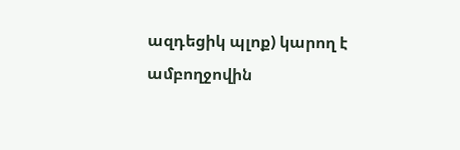ազդեցիկ պլոք) կարող է ամբողջովին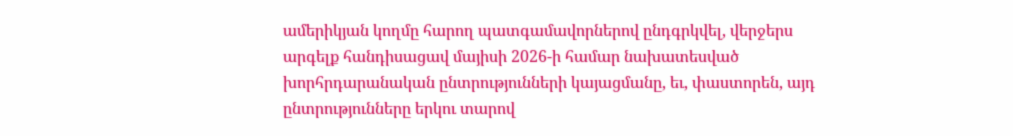ամերիկյան կողմը հարող պատգամավորներով ընդգրկվել, վերջերս արգելք հանդիսացավ մայիսի 2026-ի համար նախատեսված խորհրդարանական ընտրությունների կայացմանը, եւ, փաստորեն, այդ ընտրությունները երկու տարով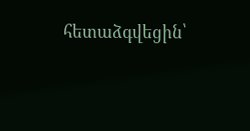հետաձգվեցին՝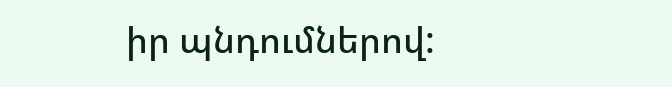իր պնդումներով: